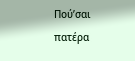Πού’σαι πατέρα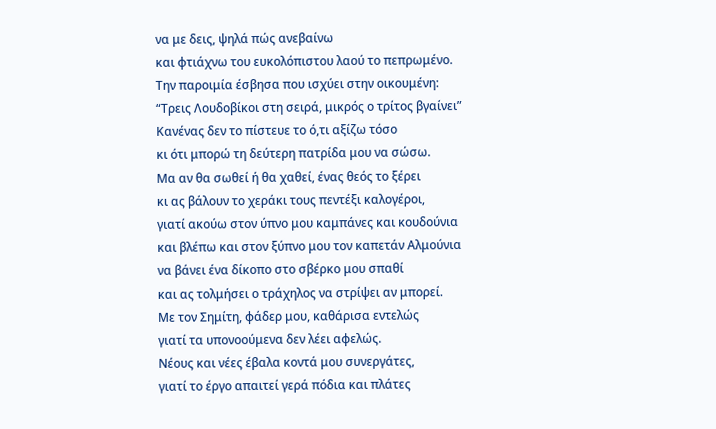να με δεις, ψηλά πώς ανεβαίνω
και φτιάχνω του ευκολόπιστου λαού το πεπρωμένο.
Την παροιμία έσβησα που ισχύει στην οικουμένη:
“Τρεις Λουδοβίκοι στη σειρά, μικρός ο τρίτος βγαίνει”
Κανένας δεν το πίστευε το ό,τι αξίζω τόσο
κι ότι μπορώ τη δεύτερη πατρίδα μου να σώσω.
Μα αν θα σωθεί ή θα χαθεί, ένας θεός το ξέρει
κι ας βάλουν το χεράκι τους πεντέξι καλογέροι,
γιατί ακούω στον ύπνο μου καμπάνες και κουδούνια
και βλέπω και στον ξύπνο μου τον καπετάν Αλμούνια
να βάνει ένα δίκοπο στο σβέρκο μου σπαθί
και ας τολμήσει ο τράχηλος να στρίψει αν μπορεί.
Με τον Σημίτη, φάδερ μου, καθάρισα εντελώς
γιατί τα υπονοούμενα δεν λέει αφελώς.
Νέους και νέες έβαλα κοντά μου συνεργάτες,
γιατί το έργο απαιτεί γερά πόδια και πλάτες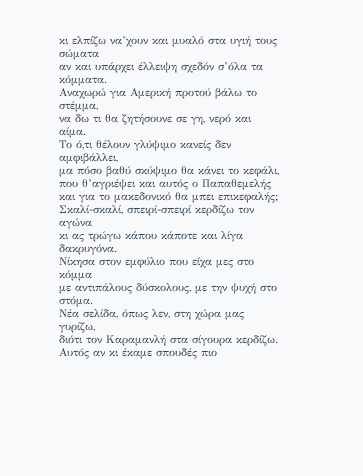κι ελπίζω να’χουν και μυαλό στα υγιή τους σώματα
αν και υπάρχει έλλειψη σχεδόν σ’όλα τα κόμματα.
Αναχωρώ για Αμερική προτού βάλω το στέμμα,
να δω τι θα ζητήσουνε σε γη, νερό και αίμα.
Το ό,τι θέλουν γλύψιμο κανείς δεν αμφιβάλλει,
μα πόσο βαθύ σκύψιμο θα κάνει το κεφάλι,
που θ’αγριέψει και αυτός ο Παπαθεμελής
και για το μακεδονικό θα μπει επικεφαλής;
Σκαλί-σκαλί, σπειρί-σπειρί κερδίζω τον αγώνα
κι ας τρώγω κάπου κάποτε και λίγα δακρυγόνα.
Νίκησα στον εμφύλιο που είχα μες στο κόμμα
με αντιπάλους δύσκολους, με την ψυχή στο στόμα.
Νέα σελίδα, όπως λεν, στη χώρα μας γυρίζω,
διότι τον Καραμανλή στα σίγουρα κερδίζω.
Αυτός αν κι έκαμε σπουδές πιο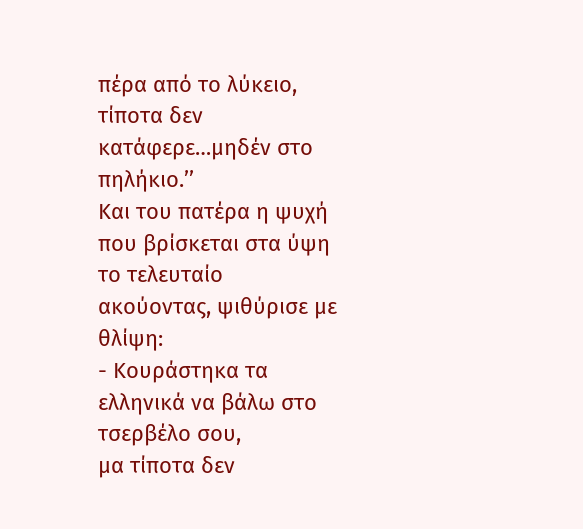πέρα από το λύκειο,
τίποτα δεν κατάφερε…μηδέν στο πηλήκιο.’’
Και του πατέρα η ψυχή που βρίσκεται στα ύψη
το τελευταίο ακούοντας, ψιθύρισε με θλίψη:
- Κουράστηκα τα ελληνικά να βάλω στο τσερβέλο σου,
μα τίποτα δεν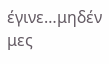έγινε…μηδέν μες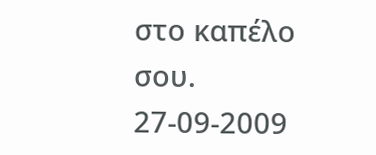στο καπέλο σου.
27-09-2009